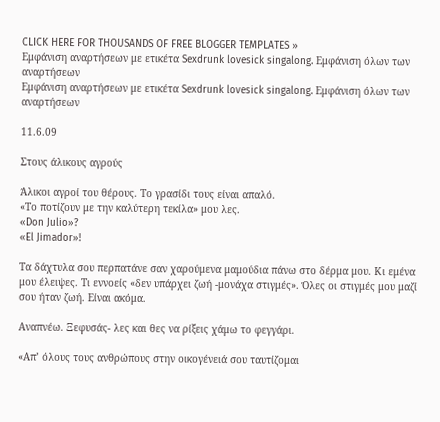CLICK HERE FOR THOUSANDS OF FREE BLOGGER TEMPLATES »
Εμφάνιση αναρτήσεων με ετικέτα Sexdrunk lovesick singalong. Εμφάνιση όλων των αναρτήσεων
Εμφάνιση αναρτήσεων με ετικέτα Sexdrunk lovesick singalong. Εμφάνιση όλων των αναρτήσεων

11.6.09

Στους άλικους αγρούς

Άλικοι αγροί του θέρους. Το γρασίδι τους είναι απαλό.
«Το ποτίζουν με την καλύτερη τεκίλα» μου λες.
«Don Julio»?
«El Jimador»!

Τα δάχτυλα σου περπατάνε σαν χαρούμενα μαμούδια πάνω στο δέρμα μου. Κι εμένα μου έλειψες. Τι εννοείς «δεν υπάρχει ζωή -μονάχα στιγμές». Όλες οι στιγμές μου μαζί σου ήταν ζωή. Είναι ακόμα.

Αναπνέω. Ξεφυσάς- λες και θες να ρίξεις χάμω το φεγγάρι.

«Απ’ όλους τους ανθρώπους στην οικογένειά σου ταυτίζομαι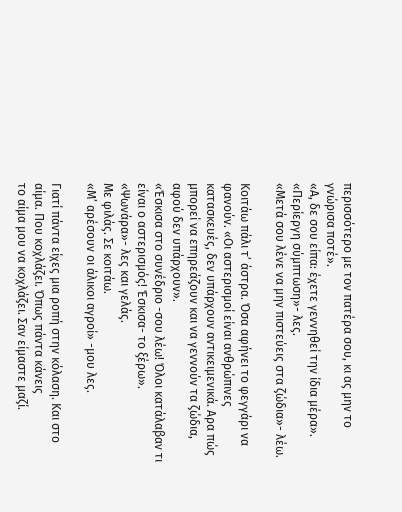περισσότερο με τον πατέρα σου, κι ας μην το γνώρισα ποτέ».
«Α, δε σου είπα: έχετε γεννηθεί την ίδια μέρα».
«Περίεργη σύμπτωση»- λες.
«Μετά σου λένε να μην πιστεύεις στα ζώδια»- λέω.

Κοιτάω πάλι τ’ άστρα. Όσα αφήνει το φεγγάρι να φανούν. «Οι αστερισμοί είναι ανθρώπινες κατασκευές, δεν υπάρχουν αντικειμενικά. Αρα πώς μπορεί να επηρεάζουν και να γεννούν τα ζώδια, αφού δεν υπάρχουν».
«Έσκισα στο συνέδριο -σου λέω! Όλοι κατάλαβαν τι είναι ο αστερισμός! Έσκισα- το ξέρω».
«Ψωνάρα»- λες και γελάς.
Με φιλάς. Σε κοιτάω.
«Μ’ αρέσουν οι άλικοι αγροί» -μου λες.

Γιατί πάντα είχες μια ροπή στην κόλαση. Και στο αίμα. Που κοχλάζει. Όπως πάντα κάνεις
το αίμα μου να κοχλάζει. Σαν είμαστε μαζί.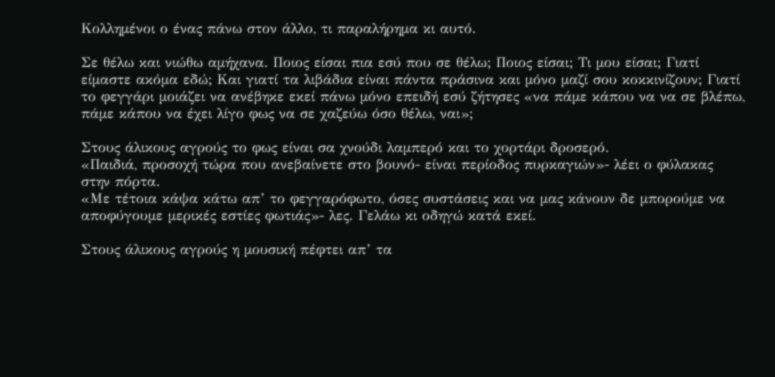Κολλημένοι ο ένας πάνω στον άλλο, τι παραλήρημα κι αυτό.

Σε θέλω και νιώθω αμήχανα. Ποιος είσαι πια εσύ που σε θέλω; Ποιος είσαι; Τι μου είσαι; Γιατί είμαστε ακόμα εδώ; Και γιατί τα λιβάδια είναι πάντα πράσινα και μόνο μαζί σου κοκκινίζουν; Γιατί το φεγγάρι μοιάζει να ανέβηκε εκεί πάνω μόνο επειδή εσύ ζήτησες «να πάμε κάπου να να σε βλέπω, πάμε κάπου να έχει λίγο φως να σε χαζεύω όσο θέλω, ναι»;

Στους άλικους αγρούς το φως είναι σα χνούδι λαμπερό και το χορτάρι δροσερό.
«Παιδιά, προσοχή τώρα που ανεβαίνετε στο βουνό- είναι περίοδος πυρκαγιών»- λέει ο φύλακας στην πόρτα.
«Με τέτοια κάψα κάτω απ’ το φεγγαρόφωτο, όσες συστάσεις και να μας κάνουν δε μπορούμε να αποφύγουμε μερικές εστίες φωτιάς»- λες. Γελάω κι οδηγώ κατά εκεί.

Στους άλικους αγρούς η μουσική πέφτει απ’ τα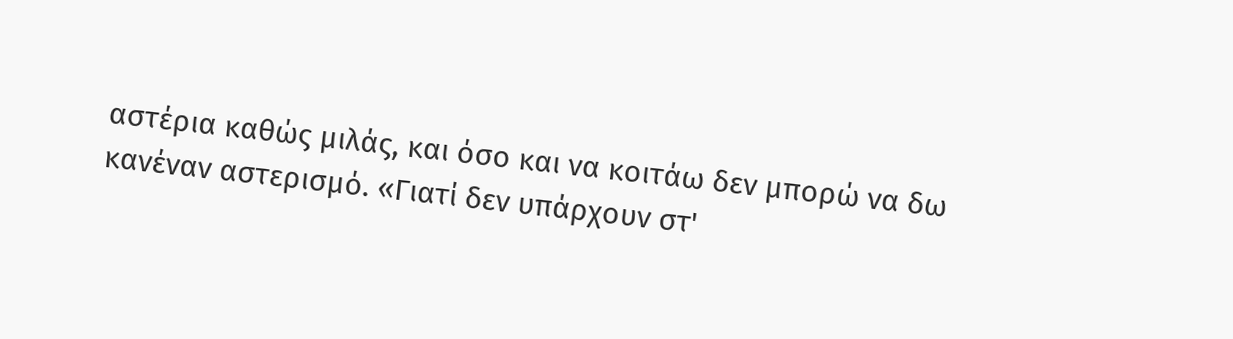αστέρια καθώς μιλάς, και όσο και να κοιτάω δεν μπορώ να δω κανέναν αστερισμό. «Γιατί δεν υπάρχουν στ'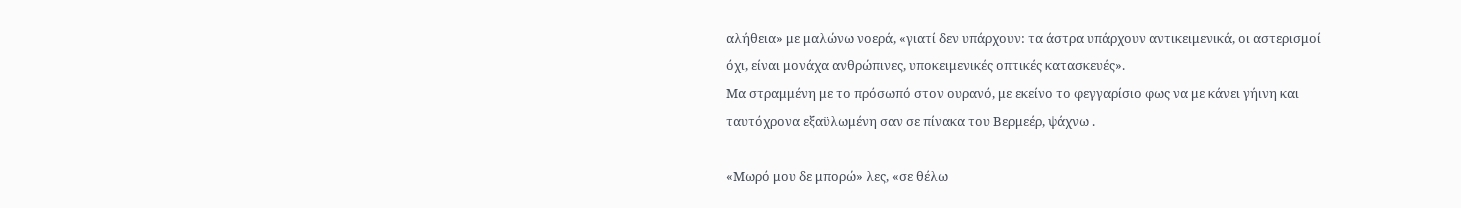αλήθεια» με μαλώνω νοερά, «γιατί δεν υπάρχουν: τα άστρα υπάρχουν αντικειμενικά, οι αστερισμοί όχι, είναι μονάχα ανθρώπινες, υποκειμενικές οπτικές κατασκευές».
Μα στραμμένη με το πρόσωπό στον ουρανό, με εκείνο το φεγγαρίσιο φως να με κάνει γήινη και ταυτόχρονα εξαϋλωμένη σαν σε πίνακα του Βερμεέρ, ψάχνω .

«Μωρό μου δε μπορώ» λες, «σε θέλω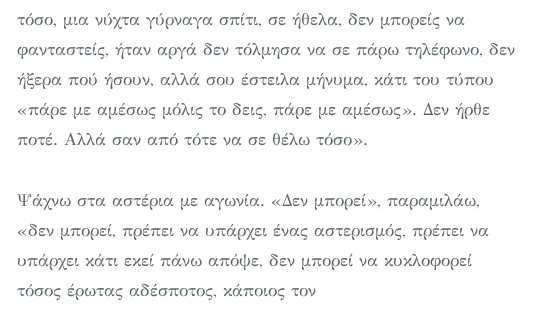τόσο, μια νύχτα γύρναγα σπίτι, σε ήθελα, δεν μπορείς να φανταστείς, ήταν αργά δεν τόλμησα να σε πάρω τηλέφωνο, δεν ήξερα πού ήσουν, αλλά σου έστειλα μήνυμα, κάτι του τύπου «πάρε με αμέσως μόλις το δεις, πάρε με αμέσως». Δεν ήρθε ποτέ. Αλλά σαν από τότε να σε θέλω τόσο».

Ψάχνω στα αστέρια με αγωνία. «Δεν μπορεί», παραμιλάω, «δεν μπορεί, πρέπει να υπάρχει ένας αστερισμός, πρέπει να υπάρχει κάτι εκεί πάνω απόψε, δεν μπορεί να κυκλοφορεί τόσος έρωτας αδέσποτος, κάποιος τον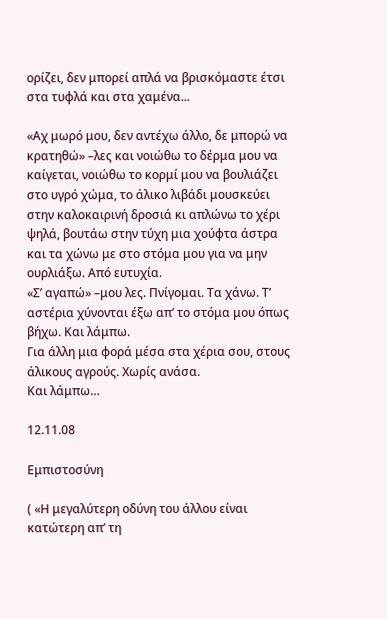ορίζει, δεν μπορεί απλά να βρισκόμαστε έτσι στα τυφλά και στα χαμένα...

«Αχ μωρό μου, δεν αντέχω άλλο, δε μπορώ να κρατηθώ» –λες και νοιώθω το δέρμα μου να καίγεται, νοιώθω το κορμί μου να βουλιάζει στο υγρό χώμα, το άλικο λιβάδι μουσκεύει στην καλοκαιρινή δροσιά κι απλώνω το χέρι ψηλά, βουτάω στην τύχη μια χούφτα άστρα και τα χώνω με στο στόμα μου για να μην ουρλιάξω. Από ευτυχία.
«Σ’ αγαπώ» –μου λες. Πνίγομαι. Τα χάνω. Τ’ αστέρια χύνονται έξω απ’ το στόμα μου όπως βήχω. Και λάμπω.
Για άλλη μια φορά μέσα στα χέρια σου, στους άλικους αγρούς. Χωρίς ανάσα.
Και λάμπω…

12.11.08

Εμπιστοσύνη

( «Η μεγαλύτερη οδύνη του άλλου είναι κατώτερη απ’ τη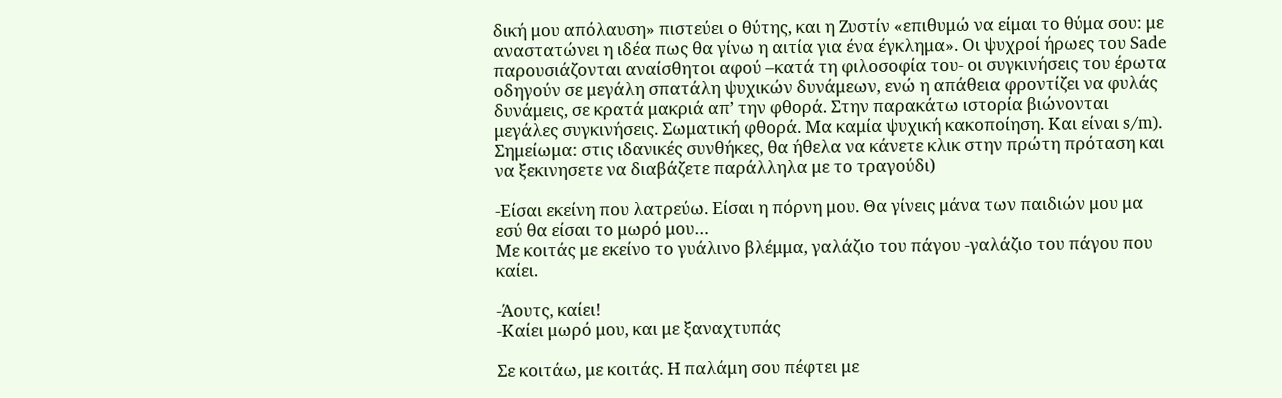δική μου απόλαυση» πιστεύει ο θύτης, και η Ζυστίν «επιθυμώ να είμαι το θύμα σου: με αναστατώνει η ιδέα πως θα γίνω η αιτία για ένα έγκλημα». Οι ψυχροί ήρωες του Sade παρουσιάζονται αναίσθητοι αφού –κατά τη φιλοσοφία του- οι συγκινήσεις του έρωτα οδηγούν σε μεγάλη σπατάλη ψυχικών δυνάμεων, ενώ η απάθεια φροντίζει να φυλάς δυνάμεις, σε κρατά μακριά απ’ την φθορά. Στην παρακάτω ιστορία βιώνονται μεγάλες συγκινήσεις. Σωματική φθορά. Μα καμία ψυχική κακοποίηση. Και είναι s/m).
Σημείωμα: στις ιδανικές συνθήκες, θα ήθελα να κάνετε κλικ στην πρώτη πρόταση και να ξεκινησετε να διαβάζετε παράλληλα με το τραγούδι)

-Είσαι εκείνη που λατρεύω. Είσαι η πόρνη μου. Θα γίνεις μάνα των παιδιών μου μα εσύ θα είσαι το μωρό μου…
Με κοιτάς με εκείνο το γυάλινο βλέμμα, γαλάζιο του πάγου -γαλάζιο του πάγου που καίει.

-Άουτς, καίει!
-Καίει μωρό μου, και με ξαναχτυπάς

Σε κοιτάω, με κοιτάς. Η παλάμη σου πέφτει με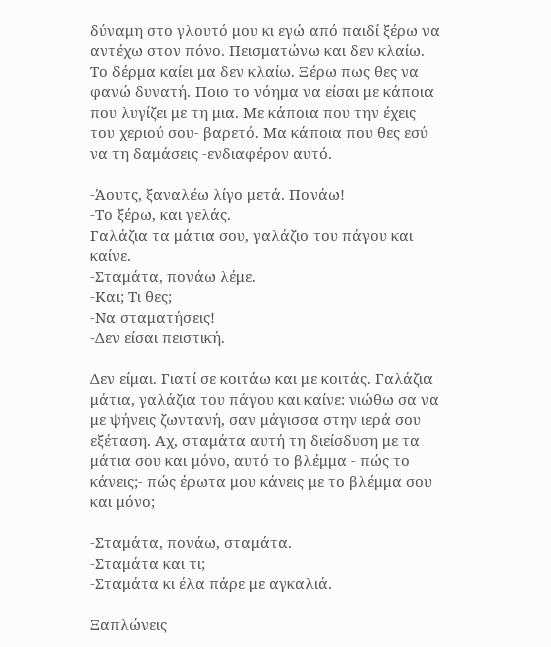δύναμη στο γλουτό μου κι εγώ από παιδί ξέρω να αντέχω στον πόνο. Πεισματώνω και δεν κλαίω. Το δέρμα καίει μα δεν κλαίω. Ξέρω πως θες να φανώ δυνατή. Ποιο το νόημα να είσαι με κάποια που λυγίζει με τη μια. Με κάποια που την έχεις του χεριού σου- βαρετό. Μα κάποια που θες εσύ να τη δαμάσεις -ενδιαφέρον αυτό.

-Άουτς, ξαναλέω λίγο μετά. Πονάω!
-Το ξέρω, και γελάς.
Γαλάζια τα μάτια σου, γαλάζιο του πάγου και καίνε.
-Σταμάτα, πονάω λέμε.
-Και; Τι θες;
-Να σταματήσεις!
-Δεν είσαι πειστική.

Δεν είμαι. Γιατί σε κοιτάω και με κοιτάς. Γαλάζια μάτια, γαλάζια του πάγου και καίνε: νιώθω σα να με ψήνεις ζωντανή, σαν μάγισσα στην ιερά σου εξέταση. Αχ, σταμάτα αυτή τη διείσδυση με τα μάτια σου και μόνο, αυτό το βλέμμα - πώς το κάνεις;- πώς έρωτα μου κάνεις με το βλέμμα σου και μόνο;

-Σταμάτα, πονάω, σταμάτα.
-Σταμάτα και τι;
-Σταμάτα κι έλα πάρε με αγκαλιά.

Ξαπλώνεις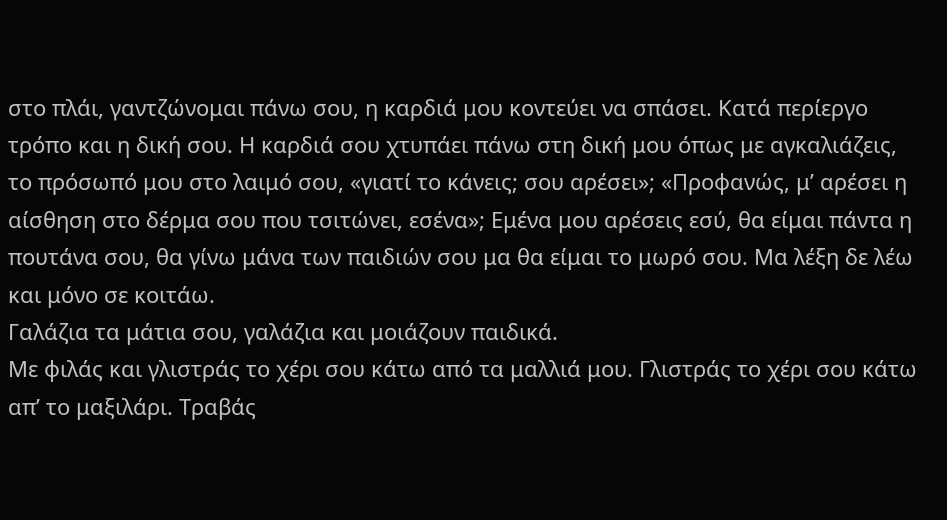στο πλάι, γαντζώνομαι πάνω σου, η καρδιά μου κοντεύει να σπάσει. Κατά περίεργο τρόπο και η δική σου. Η καρδιά σου χτυπάει πάνω στη δική μου όπως με αγκαλιάζεις, το πρόσωπό μου στο λαιμό σου, «γιατί το κάνεις; σου αρέσει»; «Προφανώς, μ’ αρέσει η αίσθηση στο δέρμα σου που τσιτώνει, εσένα»; Εμένα μου αρέσεις εσύ, θα είμαι πάντα η πουτάνα σου, θα γίνω μάνα των παιδιών σου μα θα είμαι το μωρό σου. Μα λέξη δε λέω και μόνο σε κοιτάω.
Γαλάζια τα μάτια σου, γαλάζια και μοιάζουν παιδικά.
Με φιλάς και γλιστράς το χέρι σου κάτω από τα μαλλιά μου. Γλιστράς το χέρι σου κάτω απ’ το μαξιλάρι. Τραβάς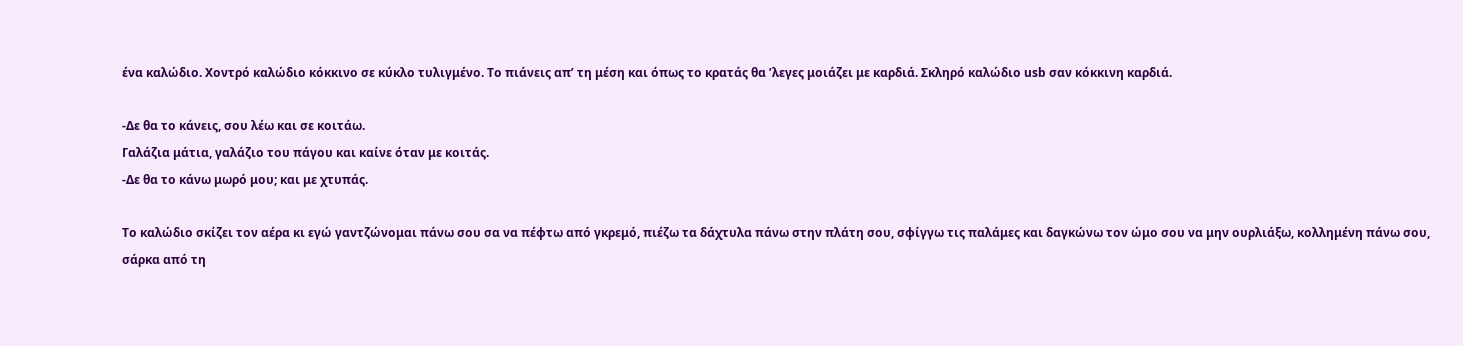ένα καλώδιο. Χοντρό καλώδιο κόκκινο σε κύκλο τυλιγμένο. Το πιάνεις απ’ τη μέση και όπως το κρατάς θα ’λεγες μοιάζει με καρδιά. Σκληρό καλώδιο usb σαν κόκκινη καρδιά.

-Δε θα το κάνεις, σου λέω και σε κοιτάω.
Γαλάζια μάτια, γαλάζιο του πάγου και καίνε όταν με κοιτάς.
-Δε θα το κάνω μωρό μου; και με χτυπάς.

Το καλώδιο σκίζει τον αέρα κι εγώ γαντζώνομαι πάνω σου σα να πέφτω από γκρεμό, πιέζω τα δάχτυλα πάνω στην πλάτη σου, σφίγγω τις παλάμες και δαγκώνω τον ώμο σου να μην ουρλιάξω, κολλημένη πάνω σου, σάρκα από τη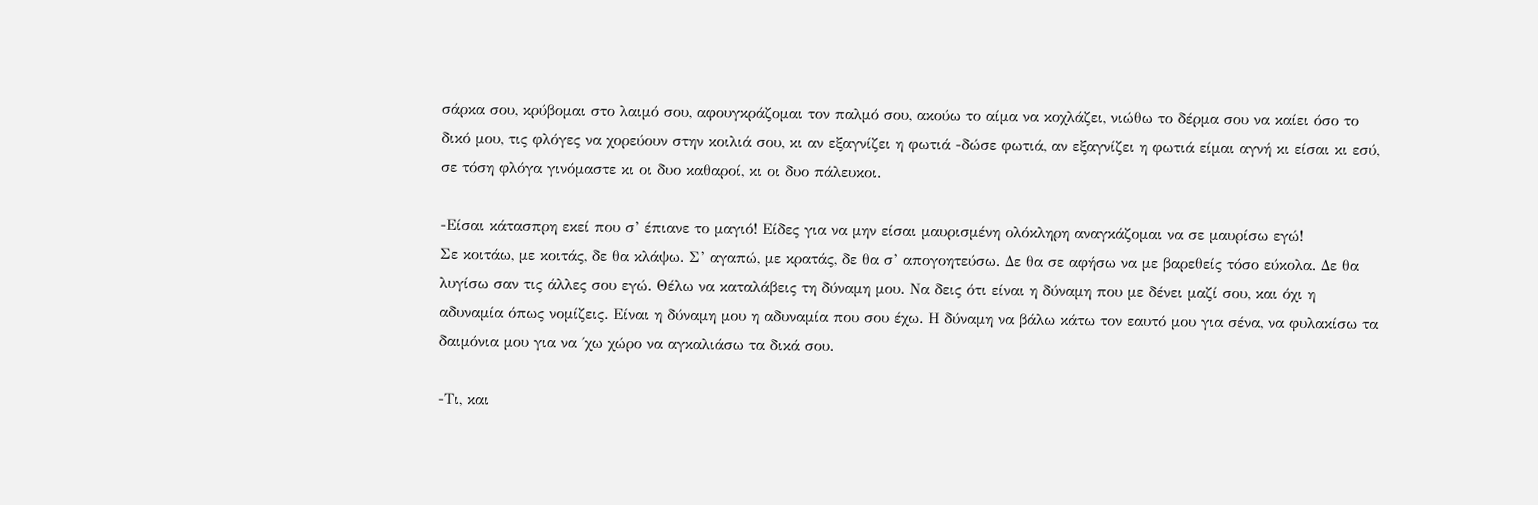σάρκα σου, κρύβομαι στο λαιμό σου, αφουγκράζομαι τον παλμό σου, ακούω το αίμα να κοχλάζει, νιώθω το δέρμα σου να καίει όσο το δικό μου, τις φλόγες να χορεύουν στην κοιλιά σου, κι αν εξαγνίζει η φωτιά -δώσε φωτιά, αν εξαγνίζει η φωτιά είμαι αγνή κι είσαι κι εσύ, σε τόση φλόγα γινόμαστε κι οι δυο καθαροί, κι οι δυο πάλευκοι.

-Είσαι κάτασπρη εκεί που σ’ έπιανε το μαγιό! Είδες για να μην είσαι μαυρισμένη ολόκληρη αναγκάζομαι να σε μαυρίσω εγώ!
Σε κοιτάω, με κοιτάς, δε θα κλάψω. Σ’ αγαπώ, με κρατάς, δε θα σ’ απογοητεύσω. Δε θα σε αφήσω να με βαρεθείς τόσο εύκολα. Δε θα λυγίσω σαν τις άλλες σου εγώ. Θέλω να καταλάβεις τη δύναμη μου. Να δεις ότι είναι η δύναμη που με δένει μαζί σου, και όχι η αδυναμία όπως νομίζεις. Είναι η δύναμη μου η αδυναμία που σου έχω. Η δύναμη να βάλω κάτω τον εαυτό μου για σένα, να φυλακίσω τα δαιμόνια μου για να ΄χω χώρο να αγκαλιάσω τα δικά σου.

-Τι, και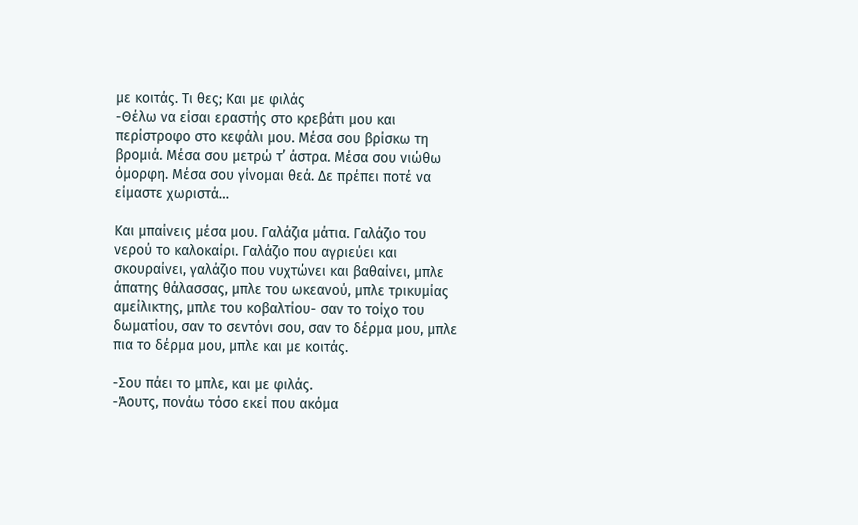με κοιτάς. Τι θες; Και με φιλάς
-Θέλω να είσαι εραστής στο κρεβάτι μου και περίστροφο στο κεφάλι μου. Μέσα σου βρίσκω τη βρομιά. Μέσα σου μετρώ τ’ άστρα. Μέσα σου νιώθω όμορφη. Μέσα σου γίνομαι θεά. Δε πρέπει ποτέ να είμαστε χωριστά…

Και μπαίνεις μέσα μου. Γαλάζια μάτια. Γαλάζιο του νερού το καλοκαίρι. Γαλάζιο που αγριεύει και σκουραίνει, γαλάζιο που νυχτώνει και βαθαίνει, μπλε άπατης θάλασσας, μπλε του ωκεανού, μπλε τρικυμίας αμείλικτης, μπλε του κοβαλτίου- σαν το τοίχο του δωματίου, σαν το σεντόνι σου, σαν το δέρμα μου, μπλε πια το δέρμα μου, μπλε και με κοιτάς.

-Σου πάει το μπλε, και με φιλάς.
-Άουτς, πονάω τόσο εκεί που ακόμα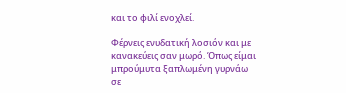και το φιλί ενοχλεί.

Φέρνεις ενυδατική λοσιόν και με κανακεύεις σαν μωρό. Όπως είμαι μπρούμυτα ξαπλωμένη γυρνάω σε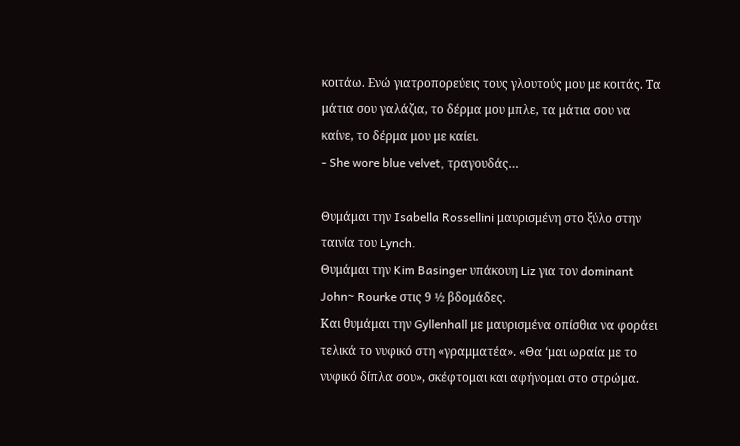κοιτάω. Ενώ γιατροπορεύεις τους γλουτούς μου με κοιτάς. Τα μάτια σου γαλάζια, το δέρμα μου μπλε, τα μάτια σου να καίνε, το δέρμα μου με καίει.
- She wore blue velvet, τραγουδάς…

Θυμάμαι την Isabella Rossellini μαυρισμένη στο ξύλο στην ταινία του Lynch.
Θυμάμαι την Kim Basinger υπάκουη Liz για τον dominant John~ Rourke στις 9 ½ βδομάδες.
Και θυμάμαι την Gyllenhall με μαυρισμένα οπίσθια να φοράει τελικά το νυφικό στη «γραμματέα». «Θα ‘μαι ωραία με το νυφικό δίπλα σου», σκέφτομαι και αφήνομαι στο στρώμα.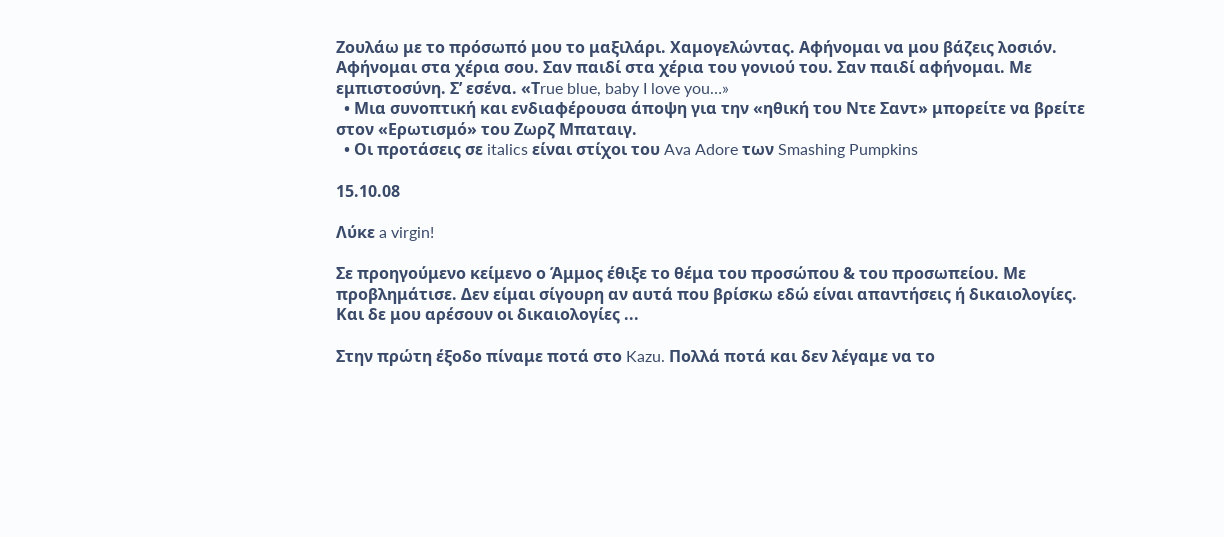Ζουλάω με το πρόσωπό μου το μαξιλάρι. Χαμογελώντας. Αφήνομαι να μου βάζεις λοσιόν. Αφήνομαι στα χέρια σου. Σαν παιδί στα χέρια του γονιού του. Σαν παιδί αφήνομαι. Με εμπιστοσύνη. Σ’ εσένα. «Τrue blue, baby I love you…»
  • Μια συνοπτική και ενδιαφέρουσα άποψη για την «ηθική του Ντε Σαντ» μπορείτε να βρείτε στον «Ερωτισμό» του Ζωρζ Μπαταιγ.
  • Οι προτάσεις σε italics είναι στίχοι του Ava Adore των Smashing Pumpkins

15.10.08

Λύκε a virgin!

Σε προηγούμενο κείμενο ο Άμμος έθιξε το θέμα του προσώπου & του προσωπείου. Με προβλημάτισε. Δεν είμαι σίγουρη αν αυτά που βρίσκω εδώ είναι απαντήσεις ή δικαιολογίες. Και δε μου αρέσουν οι δικαιολογίες ...

Στην πρώτη έξοδο πίναμε ποτά στο Kazu. Πολλά ποτά και δεν λέγαμε να το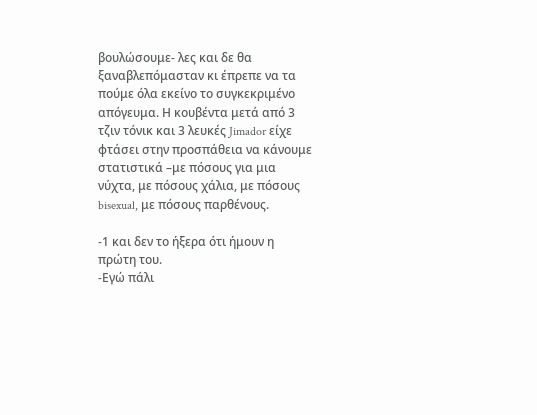βουλώσουμε- λες και δε θα ξαναβλεπόμασταν κι έπρεπε να τα πούμε όλα εκείνο το συγκεκριμένο απόγευμα. Η κουβέντα μετά από 3 τζιν τόνικ και 3 λευκές Jimador είχε φτάσει στην προσπάθεια να κάνουμε στατιστικά –με πόσους για μια νύχτα, με πόσους χάλια, με πόσους bisexual, με πόσους παρθένους.

-1 και δεν το ήξερα ότι ήμουν η πρώτη του.
-Εγώ πάλι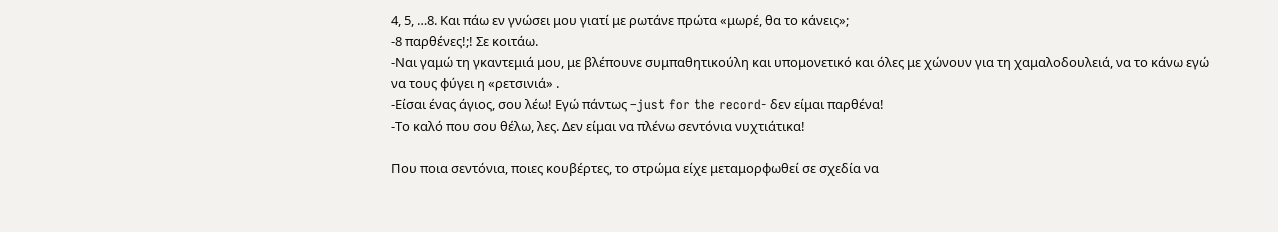4, 5, …8. Και πάω εν γνώσει μου γιατί με ρωτάνε πρώτα «μωρέ, θα το κάνεις»;
-8 παρθένες!;! Σε κοιτάω.
-Ναι γαμώ τη γκαντεμιά μου, με βλέπουνε συμπαθητικούλη και υπομονετικό και όλες με χώνουν για τη χαμαλοδουλειά, να το κάνω εγώ να τους φύγει η «ρετσινιά» .
-Είσαι ένας άγιος, σου λέω! Εγώ πάντως –just for the record- δεν είμαι παρθένα!
-Το καλό που σου θέλω, λες. Δεν είμαι να πλένω σεντόνια νυχτιάτικα!

Που ποια σεντόνια, ποιες κουβέρτες, το στρώμα είχε μεταμορφωθεί σε σχεδία να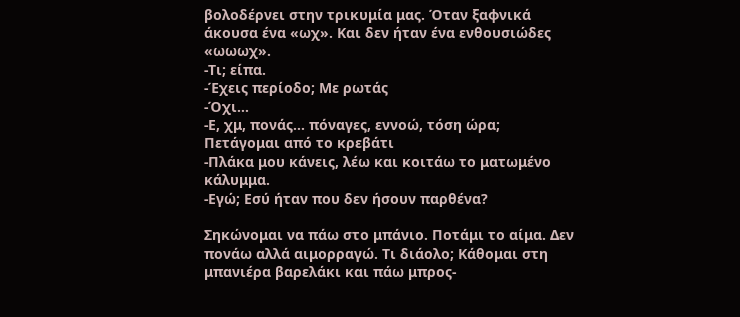βολοδέρνει στην τρικυμία μας. Όταν ξαφνικά άκουσα ένα «ωχ». Και δεν ήταν ένα ενθουσιώδες «ωωωχ».
-Τι; είπα.
-Έχεις περίοδο; Με ρωτάς
-Όχι…
-Ε, χμ, πονάς… πόναγες, εννοώ, τόση ώρα;
Πετάγομαι από το κρεβάτι
-Πλάκα μου κάνεις, λέω και κοιτάω το ματωμένο κάλυμμα.
-Εγώ; Εσύ ήταν που δεν ήσουν παρθένα?

Σηκώνομαι να πάω στο μπάνιο. Ποτάμι το αίμα. Δεν πονάω αλλά αιμορραγώ. Τι διάολο; Κάθομαι στη μπανιέρα βαρελάκι και πάω μπρος-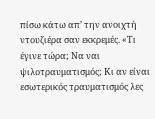πίσω κάτω απ’ την ανοιχτή ντουζιέρα σαν εκκρεμές. «Τι έγινε τώρα; Να ναι ψιλοτραυματισμός; Κι αν είναι εσωτερικός τραυματισμός λες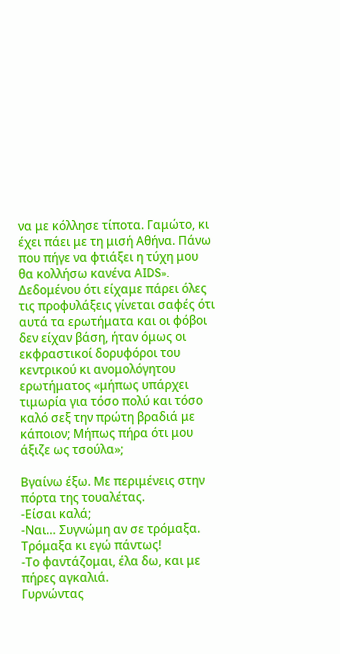να με κόλλησε τίποτα. Γαμώτο, κι έχει πάει με τη μισή Αθήνα. Πάνω που πήγε να φτιάξει η τύχη μου θα κολλήσω κανένα AIDS».
Δεδομένου ότι είχαμε πάρει όλες τις προφυλάξεις γίνεται σαφές ότι αυτά τα ερωτήματα και οι φόβοι δεν είχαν βάση, ήταν όμως οι εκφραστικοί δορυφόροι του κεντρικού κι ανομολόγητου ερωτήματος «μήπως υπάρχει τιμωρία για τόσο πολύ και τόσο καλό σεξ την πρώτη βραδιά με κάποιον; Μήπως πήρα ότι μου άξιζε ως τσούλα»;

Βγαίνω έξω. Με περιμένεις στην πόρτα της τουαλέτας.
-Είσαι καλά;
-Ναι… Συγνώμη αν σε τρόμαξα. Τρόμαξα κι εγώ πάντως!
-Το φαντάζομαι, έλα δω, και με πήρες αγκαλιά.
Γυρνώντας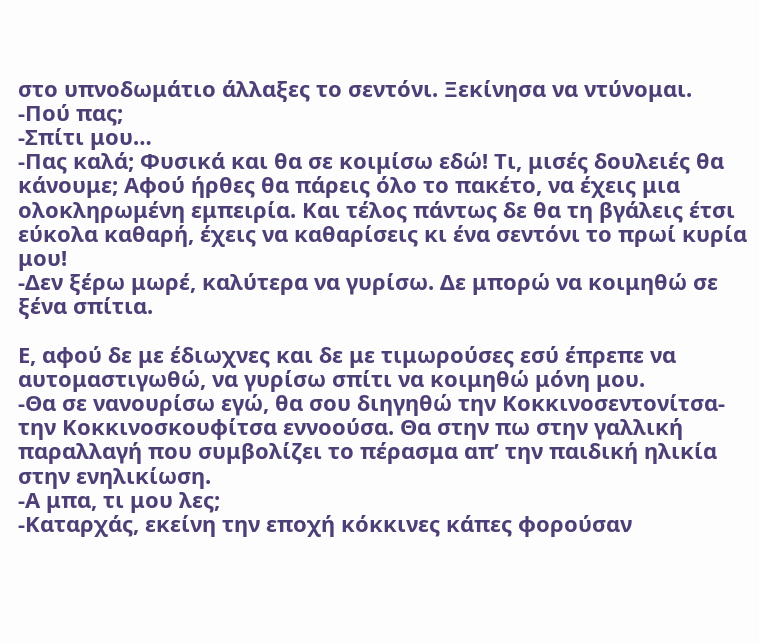στο υπνοδωμάτιο άλλαξες το σεντόνι. Ξεκίνησα να ντύνομαι.
-Πού πας;
-Σπίτι μου…
-Πας καλά; Φυσικά και θα σε κοιμίσω εδώ! Τι, μισές δουλειές θα κάνουμε; Αφού ήρθες θα πάρεις όλο το πακέτο, να έχεις μια ολοκληρωμένη εμπειρία. Και τέλος πάντως δε θα τη βγάλεις έτσι εύκολα καθαρή, έχεις να καθαρίσεις κι ένα σεντόνι το πρωί κυρία μου!
-Δεν ξέρω μωρέ, καλύτερα να γυρίσω. Δε μπορώ να κοιμηθώ σε ξένα σπίτια.

Ε, αφού δε με έδιωχνες και δε με τιμωρούσες εσύ έπρεπε να αυτομαστιγωθώ, να γυρίσω σπίτι να κοιμηθώ μόνη μου.
-Θα σε νανουρίσω εγώ, θα σου διηγηθώ την Κοκκινοσεντονίτσα- την Κοκκινοσκουφίτσα εννοούσα. Θα στην πω στην γαλλική παραλλαγή που συμβολίζει το πέρασμα απ’ την παιδική ηλικία στην ενηλικίωση.
-Α μπα, τι μου λες;
-Καταρχάς, εκείνη την εποχή κόκκινες κάπες φορούσαν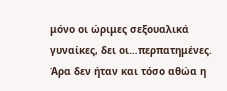μόνο οι ώριμες σεξουαλικά γυναίκες, δει οι…περπατημένες. Άρα δεν ήταν και τόσο αθώα η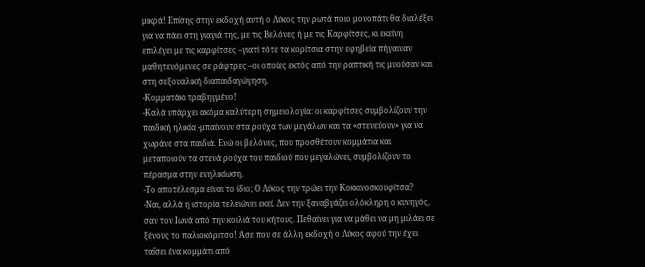μικρά! Επίσης στην εκδοχή αυτή ο Λύκος την ρωτά ποιο μονοπάτι θα διαλέξει για να πάει στη γιαγιά της, με τις Βελόνες ή με τις Καρφίτσες, κι εκείνη επιλέγει με τις καρφίτσες –γιατί τότε τα κορίτσια στην εφηβεία πήγαιναν μαθητευόμενες σε ράφτρες –οι οποίες εκτός από την ραπτική τις μυούσαν και στη σεξουαλική διαπαιδαγώγηση.
-Κομματάκι τραβηγμένο!
-Καλά υπάρχει ακόμα καλύτερη σημειολογία: οι καρφίτσες συμβολίζουν την παιδική ηλικία -μπαίνουν στα ρούχα των μεγάλων και τα «στενεύουν» για να χωράνε στα παιδιά. Ενώ οι βελόνες, που προσθέτουν κομμάτια και μεταποιούν τα στενά ρούχα του παιδιού που μεγαλώνει, συμβολίζουν το πέρασμα στην ενηλικίωση.
-Το αποτέλεσμα είναι το ίδιο; Ο Λύκος την τρώει την Κοκκινοσκουφίτσα?
-Ναι, αλλά η ιστορία τελειώνει εκεί. Δεν την ξαναβγάζει ολόκληρη ο κυνηγός, σαν τον Ιωνά από την κοιλιά του κήτους. Πεθαίνει για να μάθει να μη μιλάει σε ξένους το παλιοκόριτσο! Άσε που σε άλλη εκδοχή ο Λύκος αφού την έχει ταΐσει ένα κομμάτι από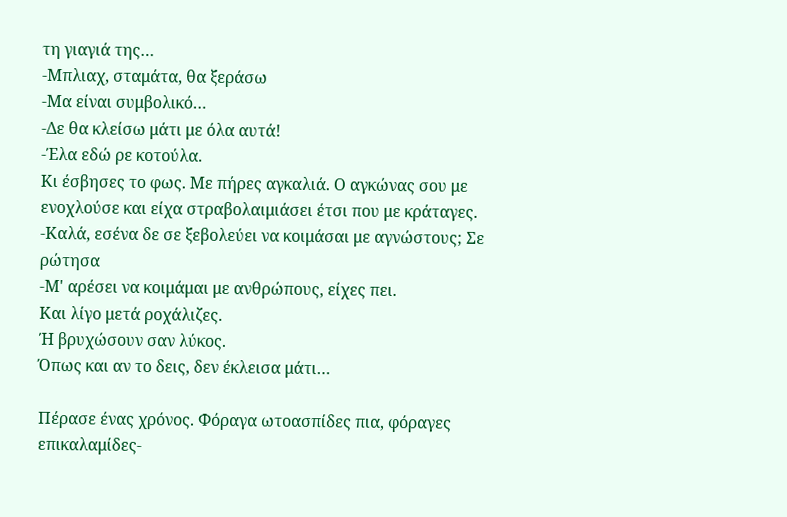τη γιαγιά της…
-Μπλιαχ, σταμάτα, θα ξεράσω
-Μα είναι συμβολικό…
-Δε θα κλείσω μάτι με όλα αυτά!
-Έλα εδώ ρε κοτούλα.
Κι έσβησες το φως. Με πήρες αγκαλιά. Ο αγκώνας σου με ενοχλούσε και είχα στραβολαιμιάσει έτσι που με κράταγες.
-Καλά, εσένα δε σε ξεβολεύει να κοιμάσαι με αγνώστους; Σε ρώτησα
-Μ' αρέσει να κοιμάμαι με ανθρώπους, είχες πει.
Και λίγο μετά ροχάλιζες.
Ή βρυχώσουν σαν λύκος.
Όπως και αν το δεις, δεν έκλεισα μάτι…

Πέρασε ένας χρόνος. Φόραγα ωτοασπίδες πια, φόραγες επικαλαμίδες-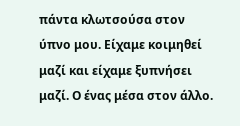πάντα κλωτσούσα στον ύπνο μου. Είχαμε κοιμηθεί μαζί και είχαμε ξυπνήσει μαζί. Ο ένας μέσα στον άλλο.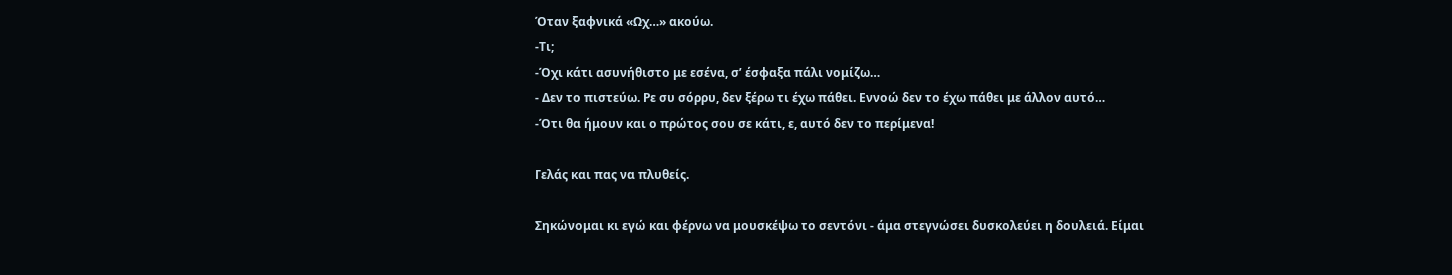Όταν ξαφνικά «Ωχ…» ακούω.
-Τι;
-Όχι κάτι ασυνήθιστο με εσένα, σ’ έσφαξα πάλι νομίζω…
- Δεν το πιστεύω. Ρε συ σόρρυ, δεν ξέρω τι έχω πάθει. Εννοώ δεν το έχω πάθει με άλλον αυτό…
-Ότι θα ήμουν και ο πρώτος σου σε κάτι, ε, αυτό δεν το περίμενα!

Γελάς και πας να πλυθείς.

Σηκώνομαι κι εγώ και φέρνω να μουσκέψω το σεντόνι - άμα στεγνώσει δυσκολεύει η δουλειά. Είμαι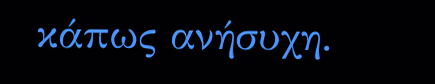κάπως ανήσυχη.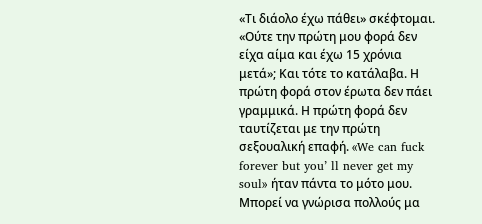«Τι διάολο έχω πάθει» σκέφτομαι. «Ούτε την πρώτη μου φορά δεν είχα αίμα και έχω 15 χρόνια μετά»; Και τότε το κατάλαβα. Η πρώτη φορά στον έρωτα δεν πάει γραμμικά. Η πρώτη φορά δεν ταυτίζεται με την πρώτη σεξουαλική επαφή. «We can fuck forever but you’ ll never get my soul» ήταν πάντα το μότο μου. Μπορεί να γνώρισα πολλούς μα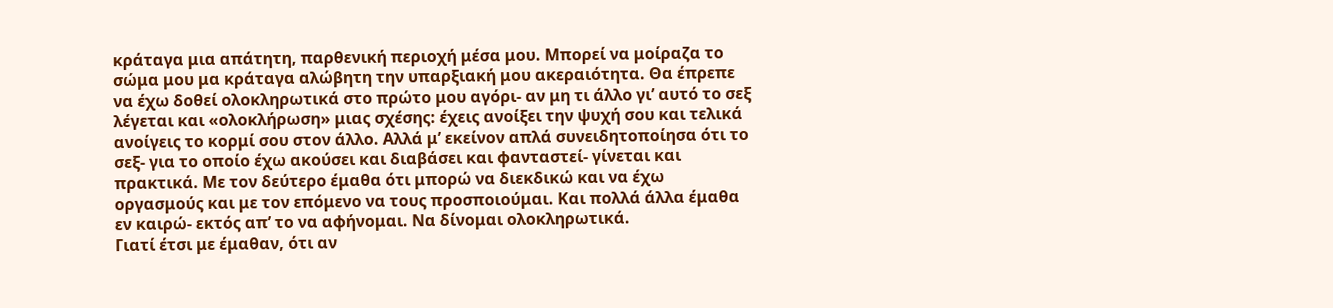κράταγα μια απάτητη, παρθενική περιοχή μέσα μου. Μπορεί να μοίραζα το σώμα μου μα κράταγα αλώβητη την υπαρξιακή μου ακεραιότητα. Θα έπρεπε να έχω δοθεί ολοκληρωτικά στο πρώτο μου αγόρι- αν μη τι άλλο γι’ αυτό το σεξ λέγεται και «ολοκλήρωση» μιας σχέσης: έχεις ανοίξει την ψυχή σου και τελικά ανοίγεις το κορμί σου στον άλλο. Αλλά μ’ εκείνον απλά συνειδητοποίησα ότι το σεξ- για το οποίο έχω ακούσει και διαβάσει και φανταστεί- γίνεται και πρακτικά. Με τον δεύτερο έμαθα ότι μπορώ να διεκδικώ και να έχω οργασμούς και με τον επόμενο να τους προσποιούμαι. Και πολλά άλλα έμαθα εν καιρώ- εκτός απ’ το να αφήνομαι. Να δίνομαι ολοκληρωτικά.
Γιατί έτσι με έμαθαν, ότι αν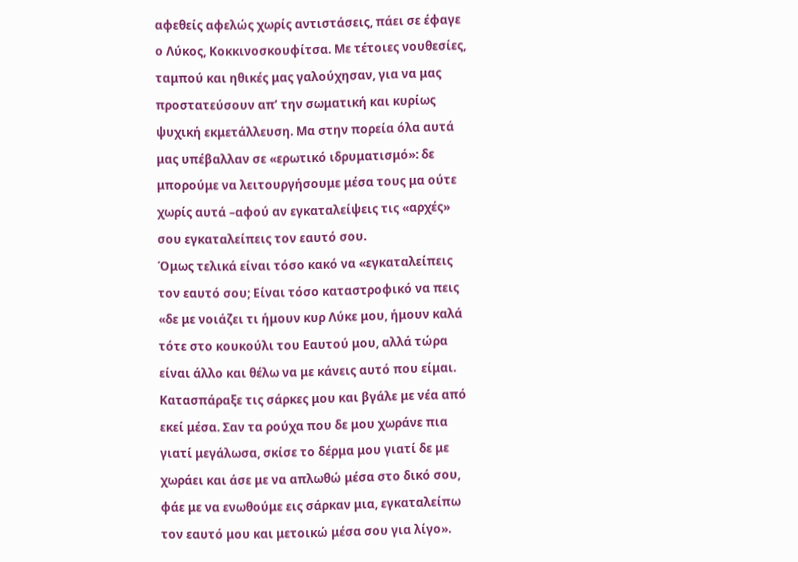αφεθείς αφελώς χωρίς αντιστάσεις, πάει σε έφαγε ο Λύκος, Κοκκινοσκουφίτσα. Με τέτοιες νουθεσίες, ταμπού και ηθικές μας γαλούχησαν, για να μας προστατεύσουν απ’ την σωματική και κυρίως ψυχική εκμετάλλευση. Μα στην πορεία όλα αυτά μας υπέβαλλαν σε «ερωτικό ιδρυματισμό»: δε μπορούμε να λειτουργήσουμε μέσα τους μα ούτε χωρίς αυτά –αφού αν εγκαταλείψεις τις «αρχές» σου εγκαταλείπεις τον εαυτό σου.
Όμως τελικά είναι τόσο κακό να «εγκαταλείπεις τον εαυτό σου; Είναι τόσο καταστροφικό να πεις «δε με νοιάζει τι ήμουν κυρ Λύκε μου, ήμουν καλά τότε στο κουκούλι του Εαυτού μου, αλλά τώρα είναι άλλο και θέλω να με κάνεις αυτό που είμαι. Κατασπάραξε τις σάρκες μου και βγάλε με νέα από εκεί μέσα. Σαν τα ρούχα που δε μου χωράνε πια γιατί μεγάλωσα, σκίσε το δέρμα μου γιατί δε με χωράει και άσε με να απλωθώ μέσα στο δικό σου, φάε με να ενωθούμε εις σάρκαν μια, εγκαταλείπω τον εαυτό μου και μετοικώ μέσα σου για λίγο».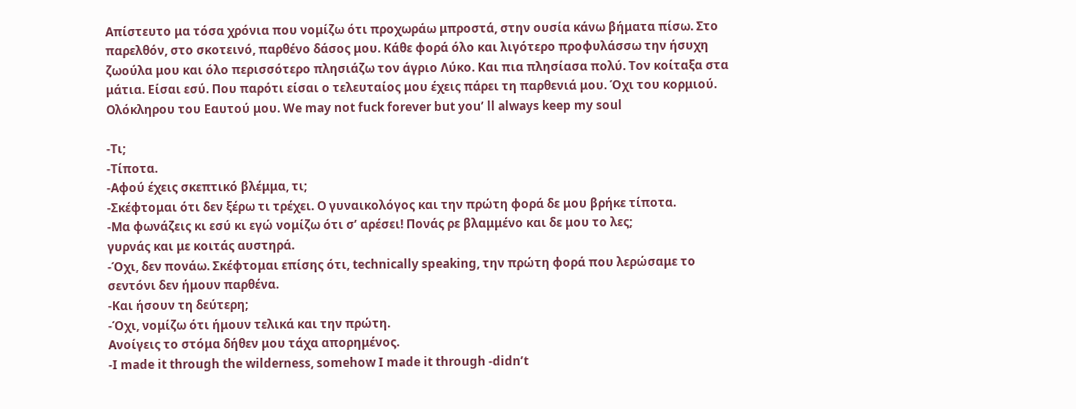Απίστευτο μα τόσα χρόνια που νομίζω ότι προχωράω μπροστά, στην ουσία κάνω βήματα πίσω. Στο παρελθόν, στο σκοτεινό, παρθένο δάσος μου. Κάθε φορά όλο και λιγότερο προφυλάσσω την ήσυχη ζωούλα μου και όλο περισσότερο πλησιάζω τον άγριο Λύκο. Και πια πλησίασα πολύ. Τον κοίταξα στα μάτια. Είσαι εσύ. Που παρότι είσαι ο τελευταίος μου έχεις πάρει τη παρθενιά μου. Όχι του κορμιού. Ολόκληρου του Εαυτού μου. We may not fuck forever but you’ ll always keep my soul

-Τι;
-Τίποτα.
-Αφού έχεις σκεπτικό βλέμμα, τι;
-Σκέφτομαι ότι δεν ξέρω τι τρέχει. Ο γυναικολόγος και την πρώτη φορά δε μου βρήκε τίποτα.
-Μα φωνάζεις κι εσύ κι εγώ νομίζω ότι σ’ αρέσει! Πονάς ρε βλαμμένο και δε μου το λες;
γυρνάς και με κοιτάς αυστηρά.
-Όχι, δεν πονάω. Σκέφτομαι επίσης ότι, technically speaking, την πρώτη φορά που λερώσαμε το σεντόνι δεν ήμουν παρθένα.
-Και ήσουν τη δεύτερη;
-Όχι, νομίζω ότι ήμουν τελικά και την πρώτη.
Ανοίγεις το στόμα δήθεν μου τάχα απορημένος.
-I made it through the wilderness, somehow I made it through -didn’t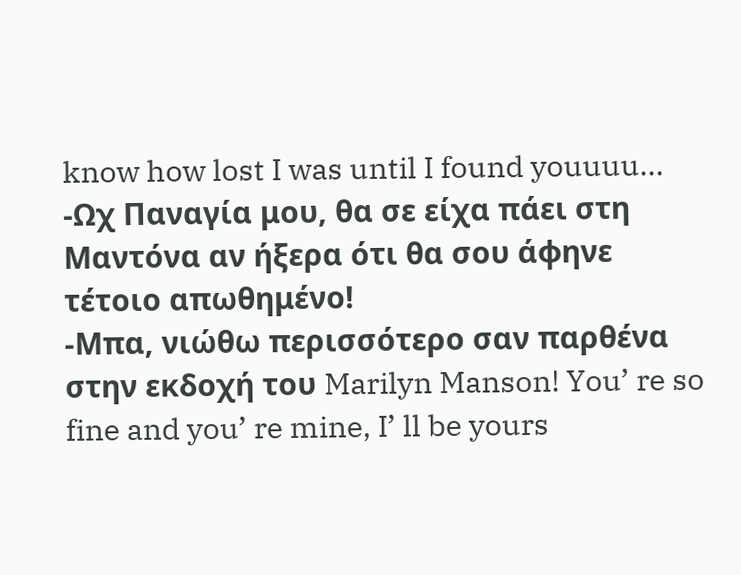know how lost I was until I found youuuu…
-Ωχ Παναγία μου, θα σε είχα πάει στη Μαντόνα αν ήξερα ότι θα σου άφηνε τέτοιο απωθημένο!
-Μπα, νιώθω περισσότερο σαν παρθένα στην εκδοχή του Marilyn Manson! You’ re so fine and you’ re mine, I’ ll be yours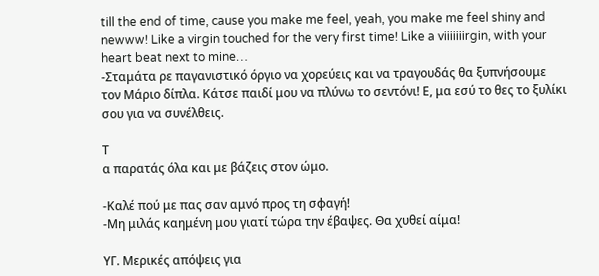till the end of time, cause you make me feel, yeah, you make me feel shiny and newww! Like a virgin touched for the very first time! Like a viiiiiiirgin, with your heart beat next to mine…
-Σταμάτα ρε παγανιστικό όργιο να χορεύεις και να τραγουδάς θα ξυπνήσουμε τον Μάριο δίπλα. Κάτσε παιδί μου να πλύνω το σεντόνι! Ε, μα εσύ το θες το ξυλίκι σου για να συνέλθεις.

Τ
α παρατάς όλα και με βάζεις στον ώμο.

-Καλέ πού με πας σαν αμνό προς τη σφαγή!
-Μη μιλάς καημένη μου γιατί τώρα την έβαψες. Θα χυθεί αίμα!

ΥΓ. Μερικές απόψεις για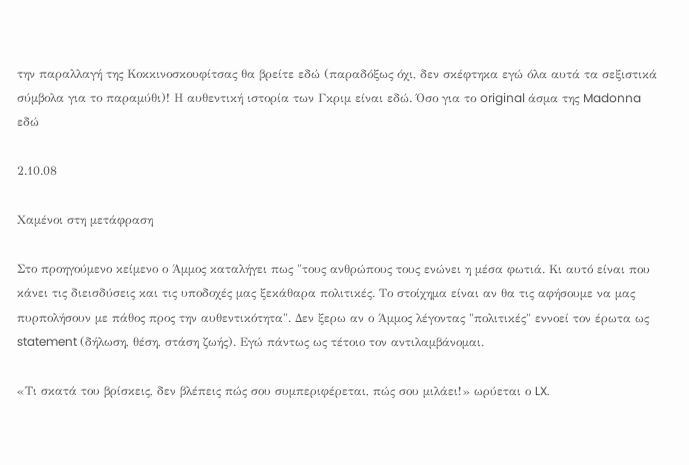την παραλλαγή της Κοκκινοσκουφίτσας θα βρείτε εδώ (παραδόξως όχι, δεν σκέφτηκα εγώ όλα αυτά τα σεξιστικά σύμβολα για το παραμύθι)! Η αυθεντική ιστορία των Γκριμ είναι εδώ. Όσο για το original άσμα της Madonna εδώ

2.10.08

Χαμένοι στη μετάφραση

Στο προηγούμενο κείμενο ο Άμμος καταλήγει πως "τους ανθρώπους τους ενώνει η μέσα φωτιά. Κι αυτό είναι που κάνει τις διεισδύσεις και τις υποδοχές μας ξεκάθαρα πολιτικές. Το στοίχημα είναι αν θα τις αφήσουμε να μας πυρπολήσουν με πάθος προς την αυθεντικότητα". Δεν ξερω αν ο Άμμος λέγοντας "πολιτικές" εννοεί τον έρωτα ως statement (δήλωση, θέση, στάση ζωής). Εγώ πάντως ως τέτοιο τον αντιλαμβάνομαι.

«Τι σκατά του βρίσκεις, δεν βλέπεις πώς σου συμπεριφέρεται, πώς σου μιλάει!» ωρύεται ο LX.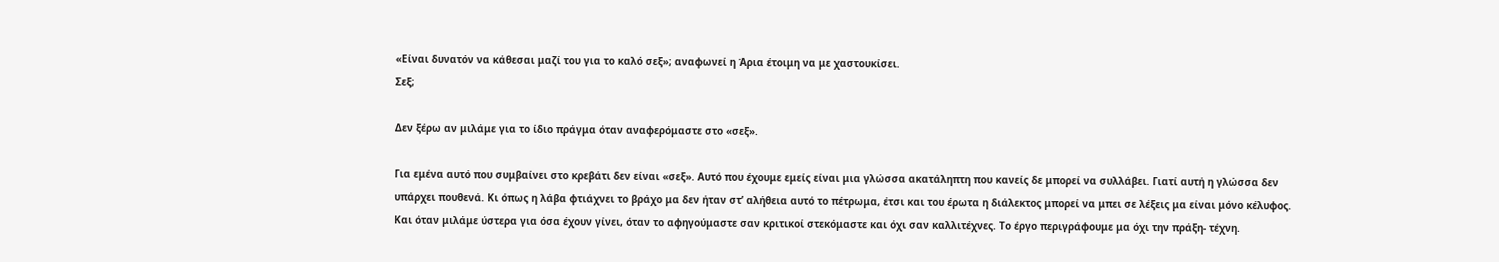«Είναι δυνατόν να κάθεσαι μαζί του για το καλό σεξ»; αναφωνεί η Άρια έτοιμη να με χαστουκίσει.
Σεξ;

Δεν ξέρω αν μιλάμε για το ίδιο πράγμα όταν αναφερόμαστε στο «σεξ».

Για εμένα αυτό που συμβαίνει στο κρεβάτι δεν είναι «σεξ». Αυτό που έχουμε εμείς είναι μια γλώσσα ακατάληπτη που κανείς δε μπορεί να συλλάβει. Γιατί αυτή η γλώσσα δεν υπάρχει πουθενά. Κι όπως η λάβα φτιάχνει το βράχο μα δεν ήταν στ’ αλήθεια αυτό το πέτρωμα, έτσι και του έρωτα η διάλεκτος μπορεί να μπει σε λέξεις μα είναι μόνο κέλυφος.
Και όταν μιλάμε ύστερα για όσα έχουν γίνει, όταν το αφηγούμαστε σαν κριτικοί στεκόμαστε και όχι σαν καλλιτέχνες. Το έργο περιγράφουμε μα όχι την πράξη- τέχνη.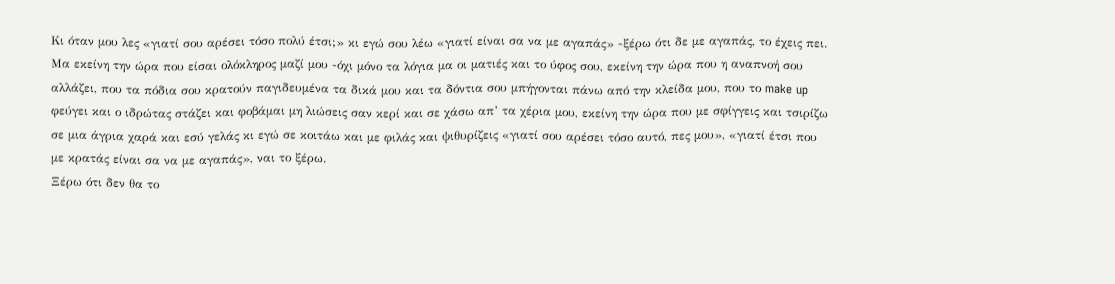Κι όταν μου λες «γιατί σου αρέσει τόσο πολύ έτσι;» κι εγώ σου λέω «γιατί είναι σα να με αγαπάς» -ξέρω ότι δε με αγαπάς, το έχεις πει. Μα εκείνη την ώρα που είσαι ολόκληρος μαζί μου -όχι μόνο τα λόγια μα οι ματιές και το ύφος σου, εκείνη την ώρα που η αναπνοή σου αλλάζει, που τα πόδια σου κρατούν παγιδευμένα τα δικά μου και τα δόντια σου μπήγονται πάνω από την κλείδα μου, που το make up φεύγει και ο ιδρώτας στάζει και φοβάμαι μη λιώσεις σαν κερί και σε χάσω απ’ τα χέρια μου, εκείνη την ώρα που με σφίγγεις και τσιρίζω σε μια άγρια χαρά και εσύ γελάς κι εγώ σε κοιτάω και με φιλάς και ψιθυρίζεις «γιατί σου αρέσει τόσο αυτό, πες μου», «γιατί έτσι που με κρατάς είναι σα να με αγαπάς», ναι το ξέρω.
Ξέρω ότι δεν θα το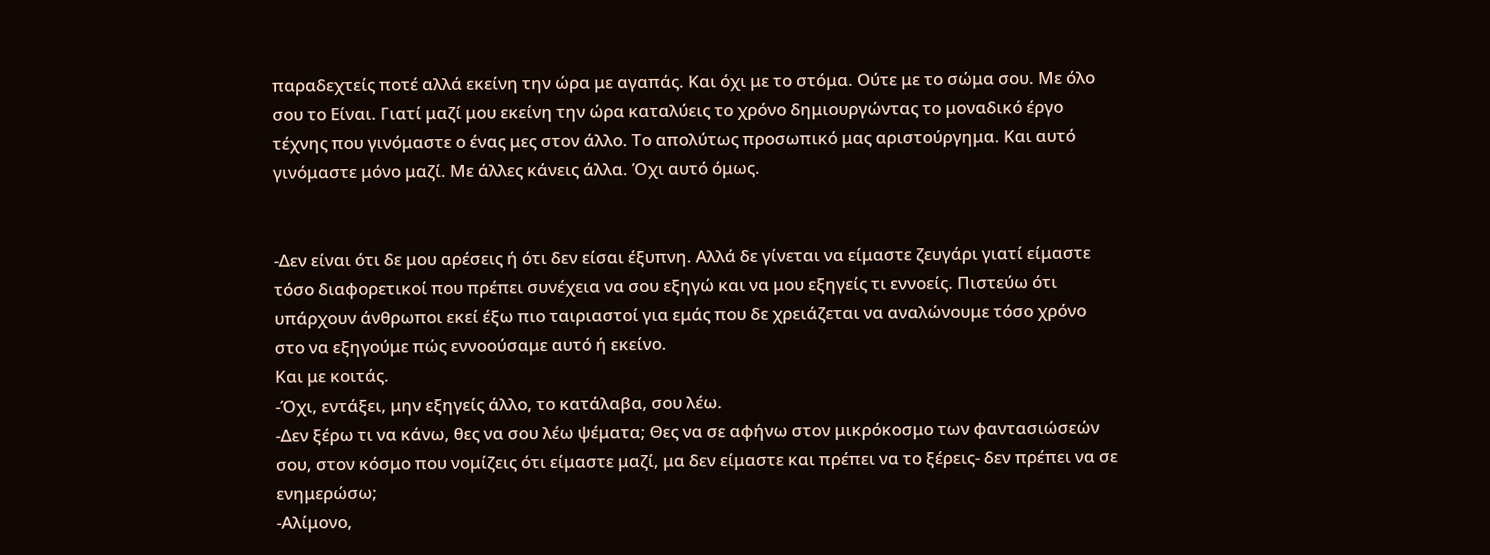παραδεχτείς ποτέ αλλά εκείνη την ώρα με αγαπάς. Και όχι με το στόμα. Ούτε με το σώμα σου. Με όλο σου το Είναι. Γιατί μαζί μου εκείνη την ώρα καταλύεις το χρόνο δημιουργώντας το μοναδικό έργο τέχνης που γινόμαστε ο ένας μες στον άλλο. Το απολύτως προσωπικό μας αριστούργημα. Και αυτό γινόμαστε μόνο μαζί. Με άλλες κάνεις άλλα. Όχι αυτό όμως.


-Δεν είναι ότι δε μου αρέσεις ή ότι δεν είσαι έξυπνη. Αλλά δε γίνεται να είμαστε ζευγάρι γιατί είμαστε τόσο διαφορετικοί που πρέπει συνέχεια να σου εξηγώ και να μου εξηγείς τι εννοείς. Πιστεύω ότι υπάρχουν άνθρωποι εκεί έξω πιο ταιριαστοί για εμάς που δε χρειάζεται να αναλώνουμε τόσο χρόνο στο να εξηγούμε πώς εννοούσαμε αυτό ή εκείνο.
Και με κοιτάς.
-Όχι, εντάξει, μην εξηγείς άλλο, το κατάλαβα, σου λέω.
-Δεν ξέρω τι να κάνω, θες να σου λέω ψέματα; Θες να σε αφήνω στον μικρόκοσμο των φαντασιώσεών σου, στον κόσμο που νομίζεις ότι είμαστε μαζί, μα δεν είμαστε και πρέπει να το ξέρεις- δεν πρέπει να σε ενημερώσω;
-Αλίμονο,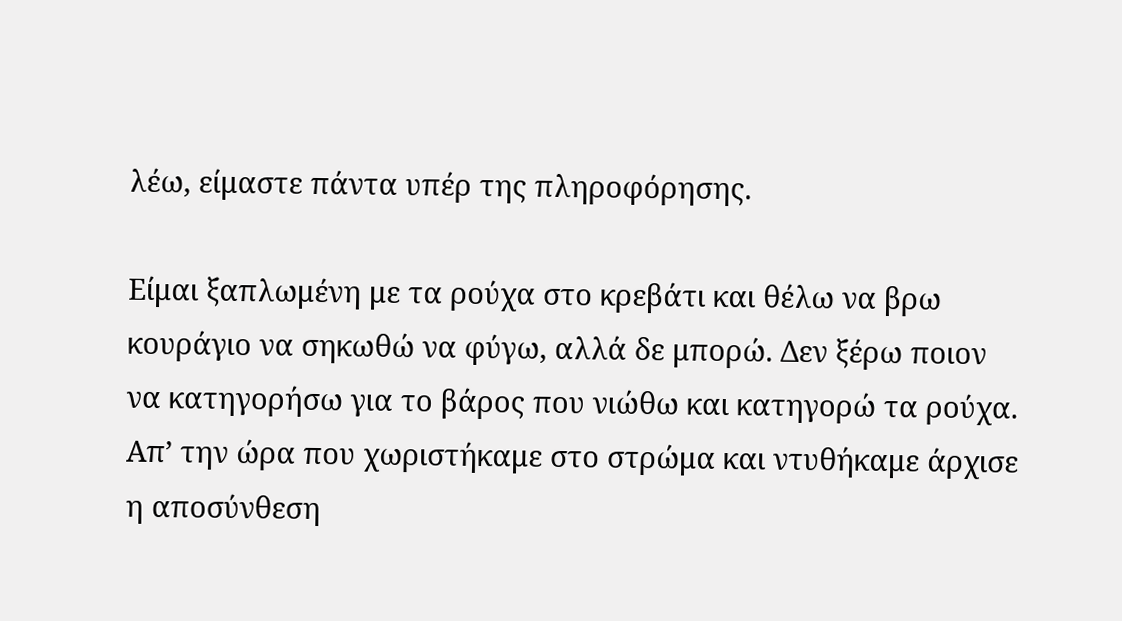λέω, είμαστε πάντα υπέρ της πληροφόρησης.

Είμαι ξαπλωμένη με τα ρούχα στο κρεβάτι και θέλω να βρω κουράγιο να σηκωθώ να φύγω, αλλά δε μπορώ. Δεν ξέρω ποιον να κατηγορήσω για το βάρος που νιώθω και κατηγορώ τα ρούχα. Απ’ την ώρα που χωριστήκαμε στο στρώμα και ντυθήκαμε άρχισε η αποσύνθεση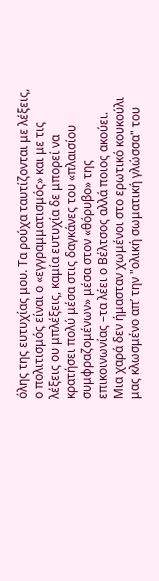όλης της ευτυχίας μου. Τα ρούχα ταυτίζονται με λέξεις, ο πολιτισμός είναι ο «εγγραμματισμός» και με τις λέξεις ου μπλέξεις, καμία ευτυχία δε μπορεί να κρατήσει πολύ μέσα στις δαγκάνες του «πλαισίου συμφραζομένων» μέσα στον «θόρυβο» της επικοινωνίας –τα λέει ο Βέλτσος αλλά ποιος ακούει. Μια χαρά δεν ήμασταν χωμένοι στο ερωτικό κουκούλι μας κλωσμένο απ’ την "ολική σωματική γλώσσα" του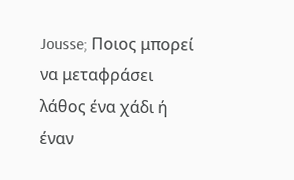Jousse; Ποιος μπορεί να μεταφράσει λάθος ένα χάδι ή έναν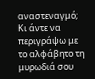αναστεναγμό; Κι άντε να περιγράψω με το αλφάβητο τη μυρωδιά σου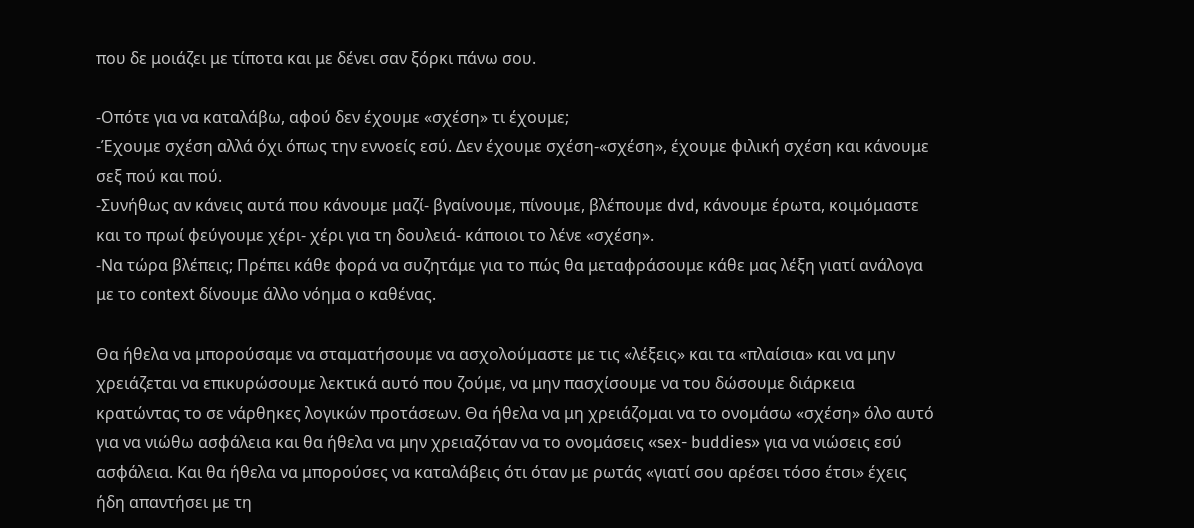που δε μοιάζει με τίποτα και με δένει σαν ξόρκι πάνω σου.

-Οπότε για να καταλάβω, αφού δεν έχουμε «σχέση» τι έχουμε;
-Έχουμε σχέση αλλά όχι όπως την εννοείς εσύ. Δεν έχουμε σχέση-«σχέση», έχουμε φιλική σχέση και κάνουμε σεξ πού και πού.
-Συνήθως αν κάνεις αυτά που κάνουμε μαζί- βγαίνουμε, πίνουμε, βλέπουμε dvd, κάνουμε έρωτα, κοιμόμαστε και το πρωί φεύγουμε χέρι- χέρι για τη δουλειά- κάποιοι το λένε «σχέση».
-Να τώρα βλέπεις; Πρέπει κάθε φορά να συζητάμε για το πώς θα μεταφράσουμε κάθε μας λέξη γιατί ανάλογα με το context δίνουμε άλλο νόημα ο καθένας.

Θα ήθελα να μπορούσαμε να σταματήσουμε να ασχολούμαστε με τις «λέξεις» και τα «πλαίσια» και να μην χρειάζεται να επικυρώσουμε λεκτικά αυτό που ζούμε, να μην πασχίσουμε να του δώσουμε διάρκεια κρατώντας το σε νάρθηκες λογικών προτάσεων. Θα ήθελα να μη χρειάζομαι να το ονομάσω «σχέση» όλο αυτό για να νιώθω ασφάλεια και θα ήθελα να μην χρειαζόταν να το ονομάσεις «sex- buddies» για να νιώσεις εσύ ασφάλεια. Και θα ήθελα να μπορούσες να καταλάβεις ότι όταν με ρωτάς «γιατί σου αρέσει τόσο έτσι» έχεις ήδη απαντήσει με τη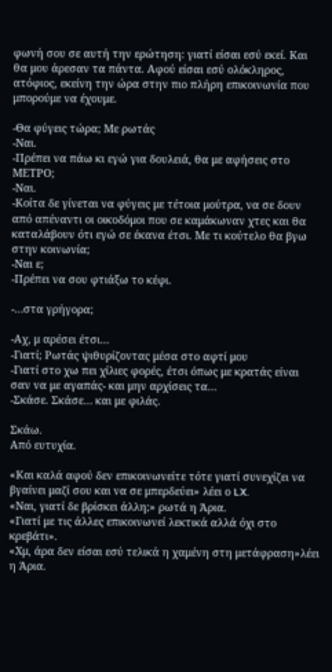φωνή σου σε αυτή την ερώτηση: γιατί είσαι εσύ εκεί. Και θα μου άρεσαν τα πάντα. Αφού είσαι εσύ ολόκληρος, ατόφιος, εκείνη την ώρα στην πιο πλήρη επικοινωνία που μπορούμε να έχουμε.

-Θα φύγεις τώρα; Με ρωτάς
-Ναι.
-Πρέπει να πάω κι εγώ για δουλειά, θα με αφήσεις στο ΜΕΤΡΟ;
-Ναι.
-Κοίτα δε γίνεται να φύγεις με τέτοια μούτρα, να σε δουν από απέναντι οι οικοδόμοι που σε καμάκωναν χτες και θα καταλάβουν ότι εγώ σε έκανα έτσι. Με τι κούτελο θα βγω στην κοινωνία;
-Ναι ε;
-Πρέπει να σου φτιάξω το κέφι.

-…στα γρήγορα;

-Αχ, μ αρέσει έτσι…
-Γιατί; Ρωτάς ψιθυρίζοντας μέσα στο αφτί μου
-Γιατί στο χω πει χίλιες φορές, έτσι όπως με κρατάς είναι σαν να με αγαπάς- και μην αρχίσεις τα…
-Σκάσε. Σκάσε… και με φιλάς.

Σκάω.
Από ευτυχία.

«Και καλά αφού δεν επικοινωνείτε τότε γιατί συνεχίζει να βγαίνει μαζί σου και να σε μπερδεύει» λέει ο LX.
«Ναι, γιατί δε βρίσκει άλλη;» ρωτά η Άρια.
«Γιατί με τις άλλες επικοινωνεί λεκτικά αλλά όχι στο κρεβάτι».
«Χμ, άρα δεν είσαι εσύ τελικά η χαμένη στη μετάφραση»λέει η Άρια.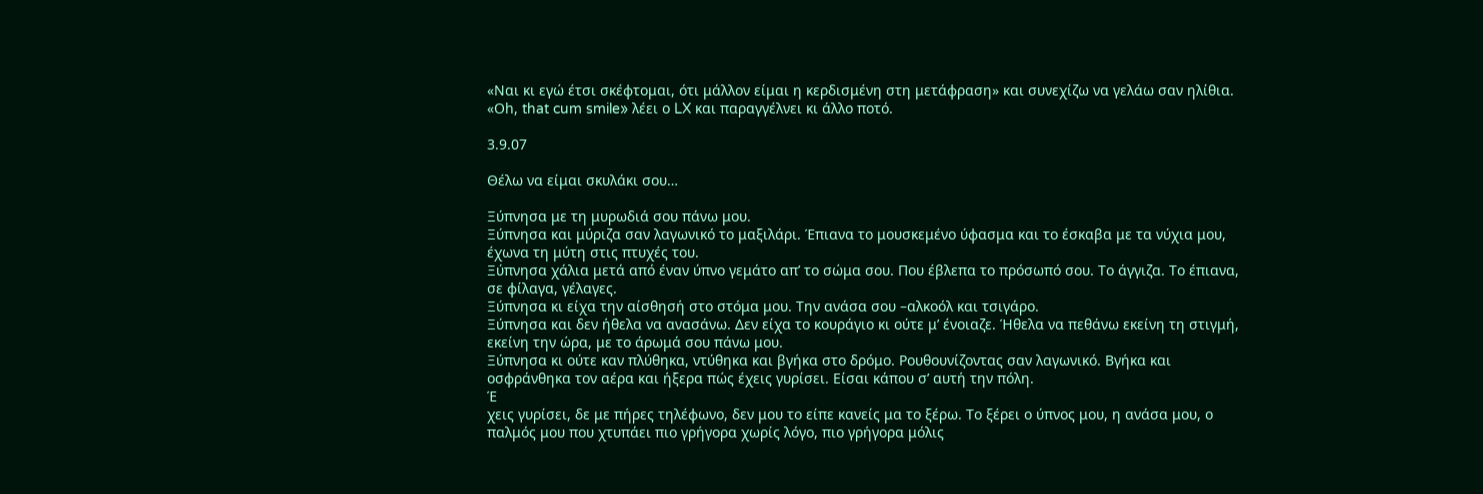«Ναι κι εγώ έτσι σκέφτομαι, ότι μάλλον είμαι η κερδισμένη στη μετάφραση» και συνεχίζω να γελάω σαν ηλίθια.
«Οh, that cum smile» λέει ο LX και παραγγέλνει κι άλλο ποτό.

3.9.07

Θέλω να είμαι σκυλάκι σου…

Ξύπνησα με τη μυρωδιά σου πάνω μου.
Ξύπνησα και μύριζα σαν λαγωνικό το μαξιλάρι. Έπιανα το μουσκεμένο ύφασμα και το έσκαβα με τα νύχια μου, έχωνα τη μύτη στις πτυχές του.
Ξύπνησα χάλια μετά από έναν ύπνο γεμάτο απ’ το σώμα σου. Που έβλεπα το πρόσωπό σου. Το άγγιζα. Το έπιανα, σε φίλαγα, γέλαγες.
Ξύπνησα κι είχα την αίσθησή στο στόμα μου. Την ανάσα σου –αλκοόλ και τσιγάρο.
Ξύπνησα και δεν ήθελα να ανασάνω. Δεν είχα το κουράγιο κι ούτε μ’ ένοιαζε. Ήθελα να πεθάνω εκείνη τη στιγμή, εκείνη την ώρα, με το άρωμά σου πάνω μου.
Ξύπνησα κι ούτε καν πλύθηκα, ντύθηκα και βγήκα στο δρόμο. Ρουθουνίζοντας σαν λαγωνικό. Βγήκα και οσφράνθηκα τον αέρα και ήξερα πώς έχεις γυρίσει. Είσαι κάπου σ’ αυτή την πόλη.
Έ
χεις γυρίσει, δε με πήρες τηλέφωνο, δεν μου το είπε κανείς μα το ξέρω. Το ξέρει ο ύπνος μου, η ανάσα μου, ο παλμός μου που χτυπάει πιο γρήγορα χωρίς λόγο, πιο γρήγορα μόλις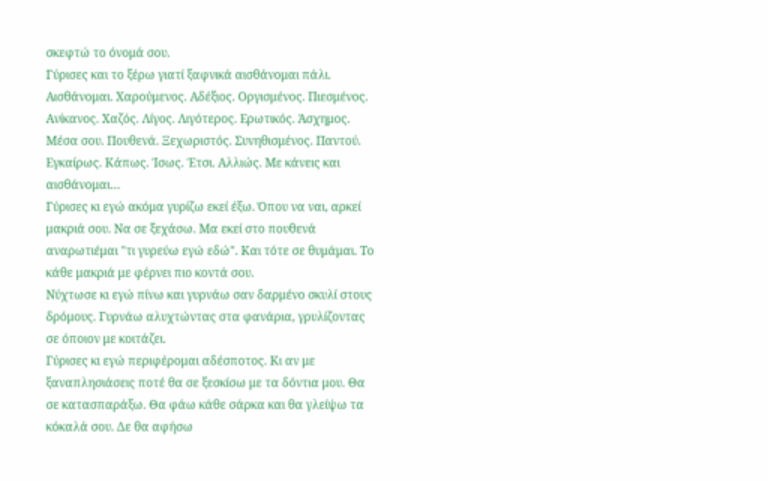σκεφτώ το όνομά σου.
Γύρισες και το ξέρω γιατί ξαφνικά αισθάνομαι πάλι. Αισθάνομαι. Χαρούμενος. Αδέξιος. Οργισμένος. Πιεσμένος. Ανίκανος. Χαζός. Λίγος. Λιγότερος. Ερωτικός. Άσχημος. Μέσα σου. Πουθενά. Ξεχωριστός. Συνηθισμένος. Παντού. Εγκαίρως. Κάπως. Ίσως. Έτσι. Αλλιώς. Με κάνεις και αισθάνομαι…
Γύρισες κι εγώ ακόμα γυρίζω εκεί έξω. Όπου να ναι, αρκεί μακριά σου. Να σε ξεχάσω. Μα εκεί στο πουθενά αναρωτιέμαι "τι γυρεύω εγώ εδώ". Και τότε σε θυμάμαι. Το κάθε μακριά με φέρνει πιο κοντά σου.
Νύχτωσε κι εγώ πίνω και γυρνάω σαν δαρμένο σκυλί στους δρόμους. Γυρνάω αλυχτώντας στα φανάρια, γρυλίζοντας σε όποιον με κοιτάζει.
Γύρισες κι εγώ περιφέρομαι αδέσποτος. Κι αν με ξαναπλησιάσεις ποτέ θα σε ξεσκίσω με τα δόντια μου. Θα σε κατασπαράξω. Θα φάω κάθε σάρκα και θα γλείψω τα κόκαλά σου. Δε θα αφήσω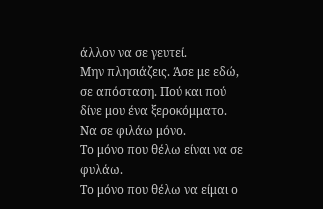άλλον να σε γευτεί.
Μην πλησιάζεις. Άσε με εδώ, σε απόσταση. Πού και πού δίνε μου ένα ξεροκόμματο.
Να σε φιλάω μόνο.
Το μόνο που θέλω είναι να σε φυλάω.
Το μόνο που θέλω να είμαι ο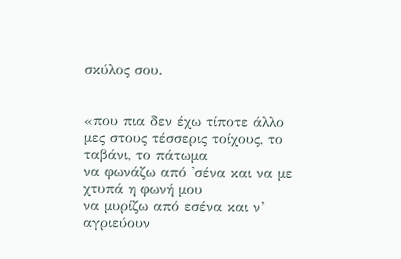σκύλος σου.


«που πια δεν έχω τίποτε άλλο
μες στους τέσσερις τοίχους, το ταβάνι, το πάτωμα
να φωνάζω από 'σένα και να με χτυπά η φωνή μου
να μυρίζω από εσένα και ν’ αγριεύουν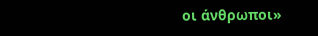οι άνθρωποι»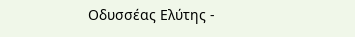Οδυσσέας Ελύτης -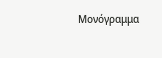Μονόγραμμα